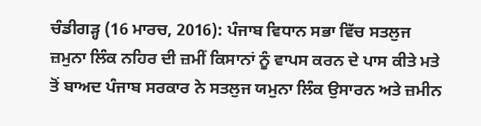ਚੰਡੀਗੜ੍ਹ (16 ਮਾਰਚ, 2016): ਪੰਜਾਬ ਵਿਧਾਨ ਸਭਾ ਵਿੱਚ ਸਤਲੁਜ ਜ਼ਮੁਨਾ ਲਿੰਕ ਨਹਿਰ ਦੀ ਜ਼ਮੀਂ ਕਿਸਾਨਾਂ ਨੂੰ ਵਾਪਸ ਕਰਨ ਦੇ ਪਾਸ ਕੀਤੇ ਮਤੇ ਤੋਂ ਬਾਅਦ ਪੰਜਾਬ ਸਰਕਾਰ ਨੇ ਸਤਲੁਜ ਯਮੁਨਾ ਲਿੰਕ ਉਸਾਰਨ ਅਤੇ ਜ਼ਮੀਨ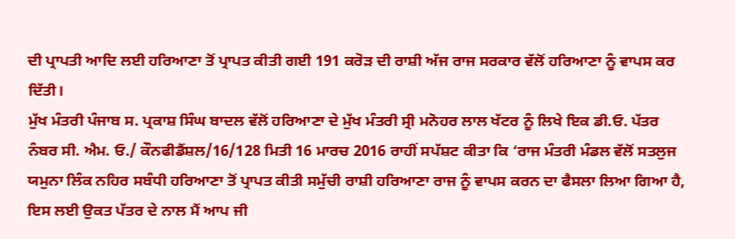ਦੀ ਪ੍ਰਾਪਤੀ ਆਦਿ ਲਈ ਹਰਿਆਣਾ ਤੋਂ ਪ੍ਰਾਪਤ ਕੀਤੀ ਗਈ 191 ਕਰੋੜ ਦੀ ਰਾਸ਼ੀ ਅੱਜ ਰਾਜ ਸਰਕਾਰ ਵੱਲੋਂ ਹਰਿਆਣਾ ਨੂੰ ਵਾਪਸ ਕਰ ਦਿੱਤੀ।
ਮੁੱਖ ਮੰਤਰੀ ਪੰਜਾਬ ਸ. ਪ੍ਰਕਾਸ਼ ਸਿੰਘ ਬਾਦਲ ਵੱਲੋਂ ਹਰਿਆਣਾ ਦੇ ਮੁੱਖ ਮੰਤਰੀ ਸ੍ਰੀ ਮਨੋਹਰ ਲਾਲ ਖੱਟਰ ਨੂੰ ਲਿਖੇ ਇਕ ਡੀ.ਓ. ਪੱਤਰ ਨੰਬਰ ਸੀ. ਐਮ. ਓ./ ਕੌਨਫੀਡੈਂਸ਼ਲ/16/128 ਮਿਤੀ 16 ਮਾਰਚ 2016 ਰਾਹੀਂ ਸਪੱਸ਼ਟ ਕੀਤਾ ਕਿ ‘ਰਾਜ ਮੰਤਰੀ ਮੰਡਲ ਵੱਲੋਂ ਸਤਲੁਜ ਯਮੁਨਾ ਲਿੰਕ ਨਹਿਰ ਸਬੰਧੀ ਹਰਿਆਣਾ ਤੋਂ ਪ੍ਰਾਪਤ ਕੀਤੀ ਸਮੁੱਚੀ ਰਾਸ਼ੀ ਹਰਿਆਣਾ ਰਾਜ ਨੂੰ ਵਾਪਸ ਕਰਨ ਦਾ ਫੈਸਲਾ ਲਿਆ ਗਿਆ ਹੈ, ਇਸ ਲਈ ਉਕਤ ਪੱਤਰ ਦੇ ਨਾਲ ਮੈਂ ਆਪ ਜੀ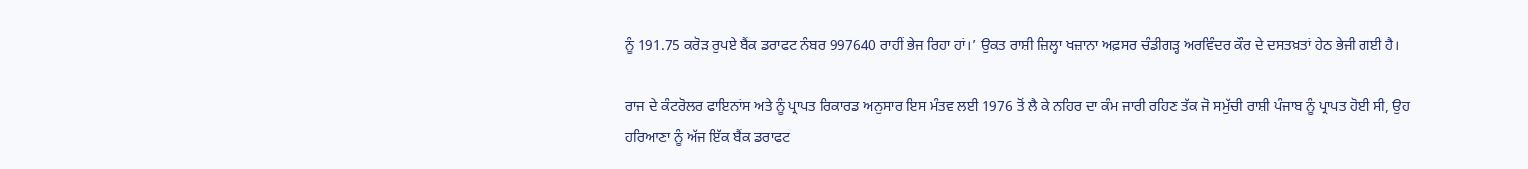ਨੂੰ 191.75 ਕਰੋੜ ਰੁਪਏ ਬੈਂਕ ਡਰਾਫਟ ਨੰਬਰ 997640 ਰਾਹੀਂ ਭੇਜ ਰਿਹਾ ਹਾਂ।’ ਉਕਤ ਰਾਸ਼ੀ ਜ਼ਿਲ੍ਹਾ ਖਜ਼ਾਨਾ ਅਫ਼ਸਰ ਚੰਡੀਗੜ੍ਹ ਅਰਵਿੰਦਰ ਕੌਰ ਦੇ ਦਸਤਖ਼ਤਾਂ ਹੇਠ ਭੇਜੀ ਗਈ ਹੈ।

ਰਾਜ ਦੇ ਕੰਟਰੋਲਰ ਫਾਇਨਾਂਸ ਅਤੇ ਨੂੰ ਪ੍ਰਾਪਤ ਰਿਕਾਰਡ ਅਨੁਸਾਰ ਇਸ ਮੰਤਵ ਲਈ 1976 ਤੋਂ ਲੈ ਕੇ ਨਹਿਰ ਦਾ ਕੰਮ ਜਾਰੀ ਰਹਿਣ ਤੱਕ ਜੋ ਸਮੁੱਚੀ ਰਾਸ਼ੀ ਪੰਜਾਬ ਨੂੰ ਪ੍ਰਾਪਤ ਹੋਈ ਸੀ, ਉਹ ਹਰਿਆਣਾ ਨੂੰ ਅੱਜ ਇੱਕ ਬੈਂਕ ਡਰਾਫਟ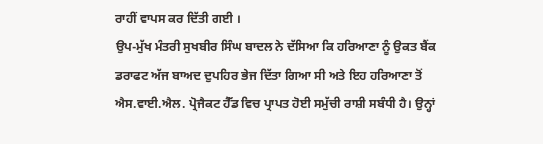ਰਾਹੀਂ ਵਾਪਸ ਕਰ ਦਿੱਤੀ ਗਈ ।
ਉਪ-ਮੁੱਖ ਮੰਤਰੀ ਸੁਖਬੀਰ ਸਿੰਘ ਬਾਦਲ ਨੇ ਦੱਸਿਆ ਕਿ ਹਰਿਆਣਾ ਨੂੰ ਉਕਤ ਬੈਂਕ ਡਰਾਫਟ ਅੱਜ ਬਾਅਦ ਦੁਪਹਿਰ ਭੇਜ ਦਿੱਤਾ ਗਿਆ ਸੀ ਅਤੇ ਇਹ ਹਰਿਆਣਾ ਤੋਂ ਐਸ.ਵਾਈ.ਐਲ. ਪ੍ਰੋਜੈਕਟ ਹੈੱਡ ਵਿਚ ਪ੍ਰਾਪਤ ਹੋਈ ਸਮੁੱਚੀ ਰਾਸ਼ੀ ਸਬੰਧੀ ਹੈ। ਉਨ੍ਹਾਂ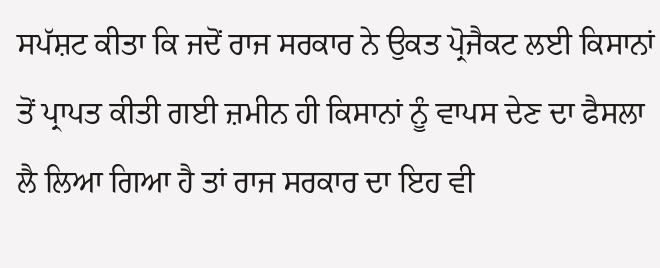ਸਪੱਸ਼ਟ ਕੀਤਾ ਕਿ ਜਦੋਂ ਰਾਜ ਸਰਕਾਰ ਨੇ ਉਕਤ ਪ੍ਰੋਜੈਕਟ ਲਈ ਕਿਸਾਨਾਂ ਤੋਂ ਪ੍ਰਾਪਤ ਕੀਤੀ ਗਈ ਜ਼ਮੀਨ ਹੀ ਕਿਸਾਨਾਂ ਨੂੰ ਵਾਪਸ ਦੇਣ ਦਾ ਫੈਸਲਾ ਲੈ ਲਿਆ ਗਿਆ ਹੈ ਤਾਂ ਰਾਜ ਸਰਕਾਰ ਦਾ ਇਹ ਵੀ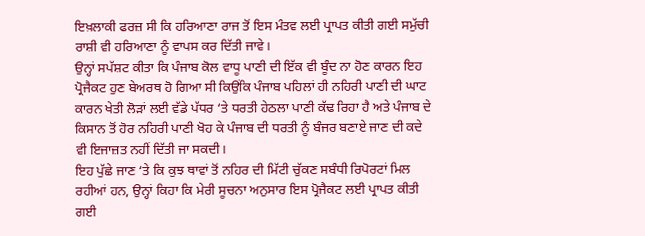ਇਖ਼ਲਾਕੀ ਫਰਜ਼ ਸੀ ਕਿ ਹਰਿਆਣਾ ਰਾਜ ਤੋਂ ਇਸ ਮੰਤਵ ਲਈ ਪ੍ਰਾਪਤ ਕੀਤੀ ਗਈ ਸਮੁੱਚੀ ਰਾਸ਼ੀ ਵੀ ਹਰਿਆਣਾ ਨੂੰ ਵਾਪਸ ਕਰ ਦਿੱਤੀ ਜਾਵੇ।
ਉਨ੍ਹਾਂ ਸਪੱਸ਼ਟ ਕੀਤਾ ਕਿ ਪੰਜਾਬ ਕੋਲ ਵਾਧੂ ਪਾਣੀ ਦੀ ਇੱਕ ਵੀ ਬੂੰਦ ਨਾ ਹੋਣ ਕਾਰਨ ਇਹ ਪ੍ਰੋਜੈਕਟ ਹੁਣ ਬੇਅਰਥ ਹੋ ਗਿਆ ਸੀ ਕਿਉਂਕਿ ਪੰਜਾਬ ਪਹਿਲਾਂ ਹੀ ਨਹਿਰੀ ਪਾਣੀ ਦੀ ਘਾਟ ਕਾਰਨ ਖੇਤੀ ਲੋੜਾਂ ਲਈ ਵੱਡੇ ਪੱਧਰ ‘ਤੇ ਧਰਤੀ ਹੇਠਲਾ ਪਾਣੀ ਕੱਢ ਰਿਹਾ ਹੈ ਅਤੇ ਪੰਜਾਬ ਦੇ ਕਿਸਾਨ ਤੋਂ ਹੋਰ ਨਹਿਰੀ ਪਾਣੀ ਖੋਹ ਕੇ ਪੰਜਾਬ ਦੀ ਧਰਤੀ ਨੂੰ ਬੰਜਰ ਬਣਾਏ ਜਾਣ ਦੀ ਕਦੇ ਵੀ ਇਜਾਜ਼ਤ ਨਹੀਂ ਦਿੱਤੀ ਜਾ ਸਕਦੀ।
ਇਹ ਪੁੱਛੇ ਜਾਣ ‘ਤੇ ਕਿ ਕੁਝ ਥਾਵਾਂ ਤੋਂ ਨਹਿਰ ਦੀ ਮਿੱਟੀ ਚੁੱਕਣ ਸਬੰਧੀ ਰਿਪੋਰਟਾਂ ਮਿਲ ਰਹੀਆਂ ਹਨ, ਉਨ੍ਹਾਂ ਕਿਹਾ ਕਿ ਮੇਰੀ ਸੂਚਨਾ ਅਨੁਸਾਰ ਇਸ ਪ੍ਰੋਜੈਕਟ ਲਈ ਪ੍ਰਾਪਤ ਕੀਤੀ ਗਈ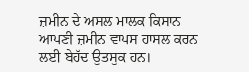ਜ਼ਮੀਨ ਦੇ ਅਸਲ ਮਾਲਕ ਕਿਸਾਨ ਆਪਣੀ ਜ਼ਮੀਨ ਵਾਪਸ ਹਾਸਲ ਕਰਨ ਲਈ ਬੇਹੱਦ ਉਤਸੁਕ ਹਨ।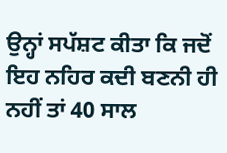ਉਨ੍ਹਾਂ ਸਪੱਸ਼ਟ ਕੀਤਾ ਕਿ ਜਦੋਂ ਇਹ ਨਹਿਰ ਕਦੀ ਬਣਨੀ ਹੀ ਨਹੀਂ ਤਾਂ 40 ਸਾਲ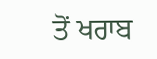ਤੋਂ ਖਰਾਬ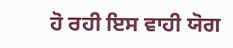ਹੋ ਰਹੀ ਇਸ ਵਾਹੀ ਯੋਗ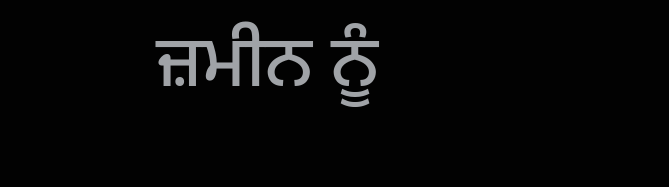ਜ਼ਮੀਨ ਨੂੰ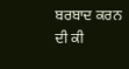ਬਰਬਾਦ ਕਰਨ ਦੀ ਕੀ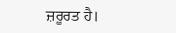ਜ਼ਰੂਰਤ ਹੈ।